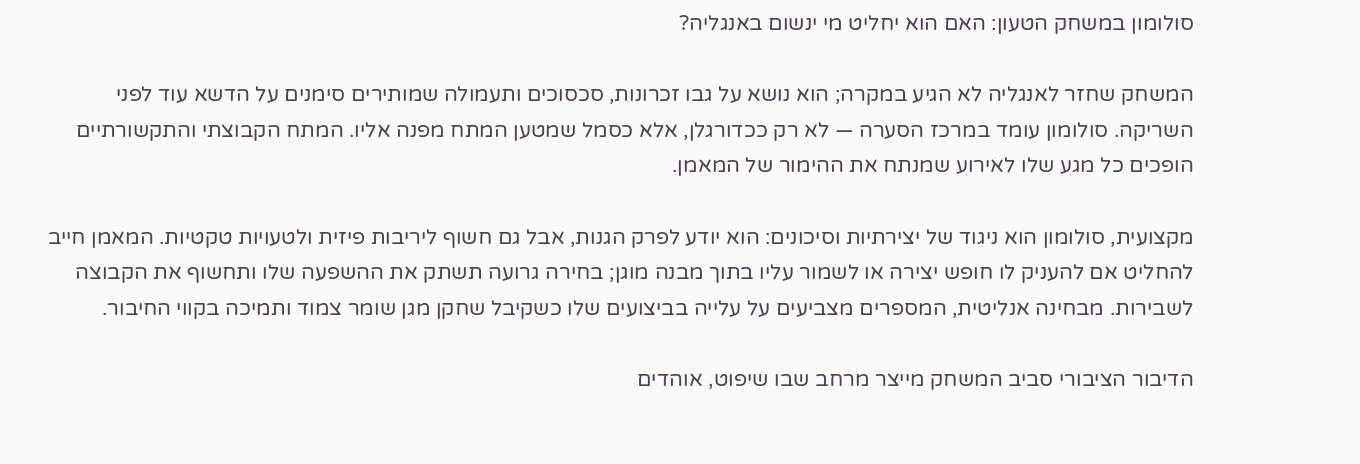סולומון במשחק הטעון: האם הוא יחליט מי ינשום באנגליה?

המשחק שחזר לאנגליה לא הגיע במקרה; הוא נושא על גבו זכרונות, סכסוכים ותעמולה שמותירים סימנים על הדשא עוד לפני השריקה. סולומון עומד במרכז הסערה — לא רק ככדורגלן, אלא כסמל שמטען המתח מפנה אליו. המתח הקבוצתי והתקשורתיים הופכים כל מגע שלו לאירוע שמנתח את ההימור של המאמן.

מקצועית, סולומון הוא ניגוד של יצירתיות וסיכונים: הוא יודע לפרק הגנות, אבל גם חשוף ליריבות פיזית ולטעויות טקטיות. המאמן חייב להחליט אם להעניק לו חופש יצירה או לשמור עליו בתוך מבנה מוגן; בחירה גרועה תשתק את ההשפעה שלו ותחשוף את הקבוצה לשבירות. מבחינה אנליטית, המספרים מצביעים על עלייה בביצועים שלו כשקיבל שחקן מגן שומר צמוד ותמיכה בקווי החיבור.

הדיבור הציבורי סביב המשחק מייצר מרחב שבו שיפוט, אוהדים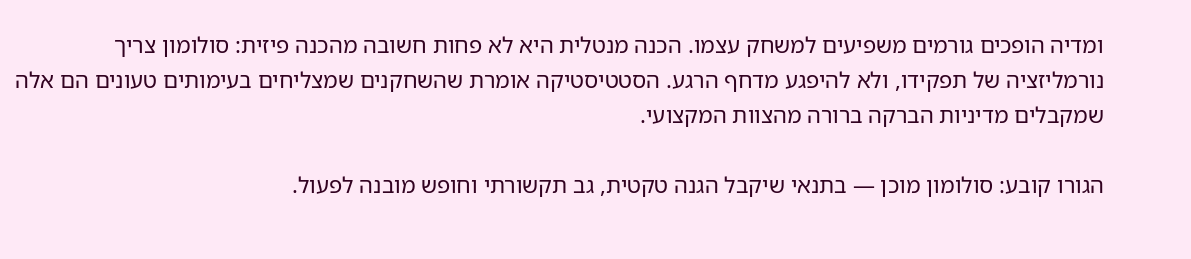ומדיה הופכים גורמים משפיעים למשחק עצמו. הכנה מנטלית היא לא פחות חשובה מהכנה פיזית: סולומון צריך נורמליזציה של תפקידו, ולא להיפגע מדחף הרגע. הסטטיסטיקה אומרת שהשחקנים שמצליחים בעימותים טעונים הם אלה שמקבלים מדיניות הברקה ברורה מהצוות המקצועי.

הגורו קובע: סולומון מוכן — בתנאי שיקבל הגנה טקטית, גב תקשורתי וחופש מובנה לפעול.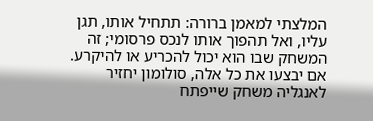המלצתי למאמן ברורה: תתחיל אותו, תגן עליו, ואל תהפוך אותו לנכס פרסומי; זה המשחק שבו הוא יכול להכריע או להיקרע. אם יבצעו את כל אלה, סולומון יחזיר לאנגליה משחק שייפתח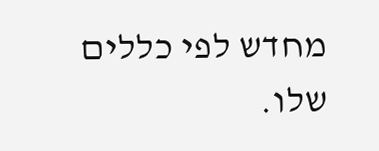מחדש לפי כללים שלו.